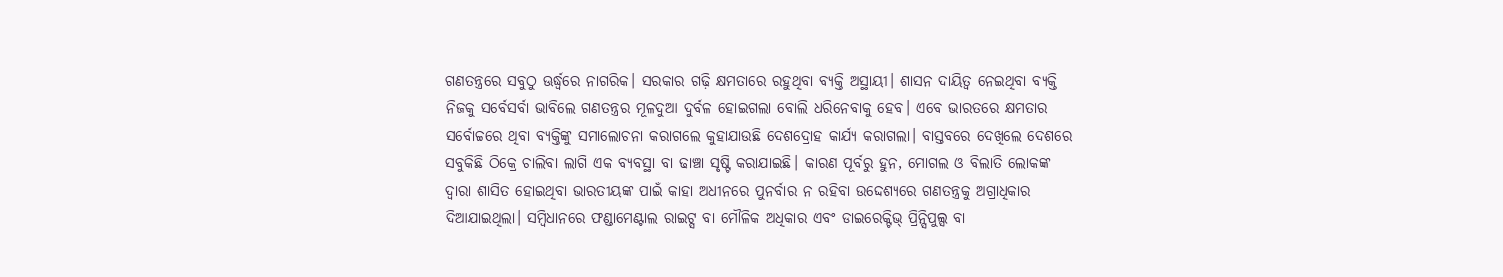ଗଣତନ୍ତ୍ରରେ ସବୁଠୁ ଊର୍ଦ୍ଧ୍ୱରେ ନାଗରିକ। ସରକାର ଗଢ଼ି କ୍ଷମତାରେ ରହୁଥିବା ବ୍ୟକ୍ତି ଅସ୍ଥାୟୀ। ଶାସନ ଦାୟିତ୍ୱ ନେଇଥିବା ବ୍ୟକ୍ତି ନିଜକୁ ସର୍ବେସର୍ବା ଭାବିଲେ ଗଣତନ୍ତ୍ରର ମୂଳଦୁଆ ଦୁର୍ବଳ ହୋଇଗଲା ବୋଲି ଧରିନେବାକୁ ହେବ। ଏବେ ଭାରତରେ କ୍ଷମତାର ସର୍ବୋଚ୍ଚରେ ଥିବା ବ୍ୟକ୍ତିଙ୍କୁ ସମାଲୋଚନା କରାଗଲେ କୁହାଯାଉଛି ଦେଶଦ୍ରୋହ କାର୍ଯ୍ୟ କରାଗଲା। ବାସ୍ତବରେ ଦେଖିଲେ ଦେଶରେ ସବୁକିଛି ଠିକ୍ରେ ଚାଲିବା ଲାଗି ଏକ ବ୍ୟବସ୍ଥା ବା ଢାଞ୍ଚା ସୃଷ୍ଟି କରାଯାଇଛି। କାରଣ ପୂର୍ବରୁ ହୁନ, ମୋଗଲ ଓ ବିଲାତି ଲୋକଙ୍କ ଦ୍ୱାରା ଶାସିତ ହୋଇଥିବା ଭାରତୀୟଙ୍କ ପାଇଁ କାହା ଅଧୀନରେ ପୁନର୍ବାର ନ ରହିବା ଉଦ୍ଦେଶ୍ୟରେ ଗଣତନ୍ତ୍ରକୁ ଅଗ୍ରାଧିକାର ଦିଆଯାଇଥିଲା। ସମ୍ବିଧାନରେ ଫଣ୍ଡାମେଣ୍ଟାଲ ରାଇଟ୍ସ ବା ମୌଳିକ ଅଧିକାର ଏବଂ ଡାଇରେକ୍ଟିଭ୍ ପ୍ରିନ୍ସିପୁଲ୍ସ ବା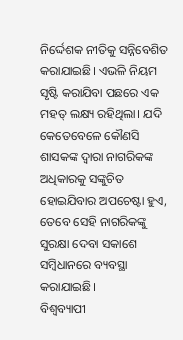ନିର୍ଦ୍ଦେଶକ ନୀତିକୁ ସନ୍ନିବେଶିତ କରାଯାଇଛି। ଏଭଳି ନିୟମ ସୃଷ୍ଟି କରାଯିବା ପଛରେ ଏକ ମହତ୍ ଲକ୍ଷ୍ୟ ରହିଥିଲା। ଯଦି କେତେବେଳେ କୌଣସି ଶାସକଙ୍କ ଦ୍ୱାରା ନାଗରିକଙ୍କ ଅଧିକାରକୁ ସଙ୍କୁଚିତ ହୋଇଯିବାର ଅପଚେଷ୍ଟା ହୁଏ, ତେବେ ସେହି ନାଗରିକଙ୍କୁ ସୁରକ୍ଷା ଦେବା ସକାଶେ ସମ୍ବିଧାନରେ ବ୍ୟବସ୍ଥା କରାଯାଇଛି।
ବିଶ୍ୱବ୍ୟାପୀ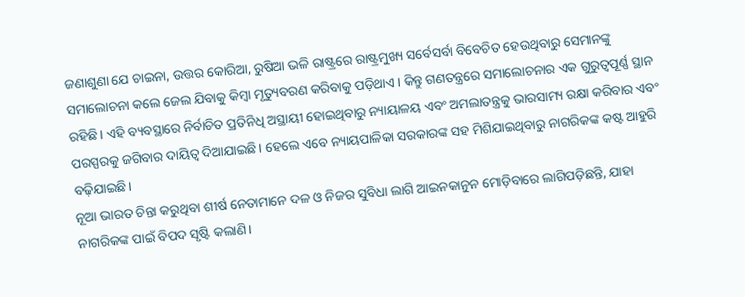ଜଣାଶୁଣା ଯେ ଚାଇନା, ଉତ୍ତର କୋରିଆ, ରୁଷିଆ ଭଳି ରାଷ୍ଟ୍ରରେ ରାଷ୍ଟ୍ରମୁଖ୍ୟ ସର୍ବେସର୍ବା ବିବେଚିତ ହେଉଥିବାରୁ ସେମାନଙ୍କୁ ସମାଲୋଚନା କଲେ ଜେଲ ଯିବାକୁ କିମ୍ବା ମୃତ୍ୟୁବରଣ କରିବାକୁ ପଡ଼ିଥାଏ। କିନ୍ତୁ ଗଣତନ୍ତ୍ରରେ ସମାଲୋଚନାର ଏକ ଗୁରୁତ୍ୱପୂର୍ଣ୍ଣ ସ୍ଥାନ ରହିଛି। ଏହି ବ୍ୟବସ୍ଥାରେ ନିର୍ବାଚିତ ପ୍ରତିନିଧି ଅସ୍ଥାୟୀ ହୋଇଥିବାରୁ ନ୍ୟାୟାଳୟ ଏବଂ ଅମଲାତନ୍ତ୍ରକୁ ଭାରସାମ୍ୟ ରକ୍ଷା କରିବାର ଏବଂ ପରସ୍ପରକୁ ଜଗିବାର ଦାୟିତ୍ୱ ଦିଆଯାଇଛି। ହେଲେ ଏବେ ନ୍ୟାୟପାଳିକା ସରକାରଙ୍କ ସହ ମିଶିଯାଇଥିବାରୁ ନାଗରିକଙ୍କ କଷ୍ଟ ଆହୁରି ବଢ଼ିଯାଇଛି।
ନୂଆ ଭାରତ ଚିନ୍ତା କରୁଥିବା ଶୀର୍ଷ ନେତାମାନେ ଦଳ ଓ ନିଜର ସୁବିଧା ଲାଗି ଆଇନକାନୁନ ମୋଡ଼ିବାରେ ଲାଗିପଡ଼ିଛନ୍ତି, ଯାହା ନାଗରିକଙ୍କ ପାଇଁ ବିପଦ ସୃଷ୍ଟି କଲାଣି।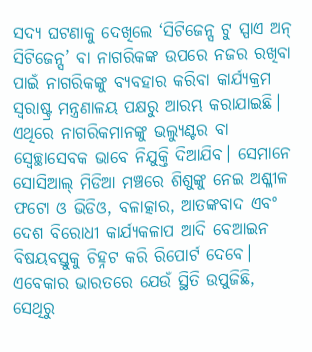ସଦ୍ୟ ଘଟଣାକୁ ଦେଖିଲେ ‘ସିଟିଜେନ୍ସ ଟୁ ସ୍ପାଏ ଅନ୍ ସିଟିଜେନ୍ସ’ ବା ନାଗରିକଙ୍କ ଉପରେ ନଜର ରଖିବା ପାଇଁ ନାଗରିକଙ୍କୁ ବ୍ୟବହାର କରିବା କାର୍ଯ୍ୟକ୍ରମ ସ୍ବରାଷ୍ଟ୍ର ମନ୍ତ୍ରଣାଳୟ ପକ୍ଷରୁ ଆରମ୍ଭ କରାଯାଇଛି। ଏଥିରେ ନାଗରିକମାନଙ୍କୁ ଭଲ୍ୟୁଣ୍ଟର ବା ସ୍ବେଚ୍ଛାସେବକ ଭାବେ ନିଯୁକ୍ତି ଦିଆଯିବ। ସେମାନେ ସୋସିଆଲ୍ ମିଡିଆ ମଞ୍ଚରେ ଶିଶୁଙ୍କୁ ନେଇ ଅଶ୍ଳୀଳ ଫଟୋ ଓ ଭିଡିଓ, ବଳାତ୍କାର, ଆତଙ୍କବାଦ ଏବଂ ଦେଶ ବିରୋଧୀ କାର୍ଯ୍ୟକଳାପ ଆଦି ବେଆଇନ ବିଷୟବସ୍ତୁକୁ ଚିହ୍ନଟ କରି ରିପୋର୍ଟ ଦେବେ। ଏବେକାର ଭାରତରେ ଯେଉଁ ସ୍ଥିତି ଉପୁଜିଛି, ସେଥିରୁ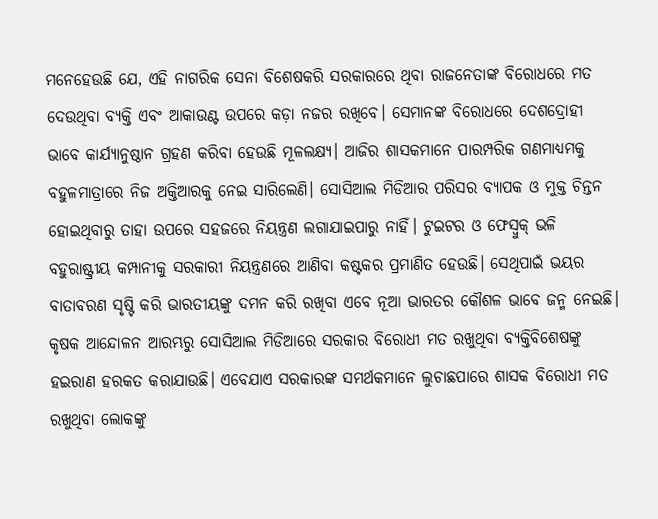ମନେହେଉଛି ଯେ, ଏହି ନାଗରିକ ସେନା ବିଶେଷକରି ସରକାରରେ ଥିବା ରାଜନେତାଙ୍କ ବିରୋଧରେ ମତ ଦେଉଥିବା ବ୍ୟକ୍ତି ଏବଂ ଆକାଉଣ୍ଟ ଉପରେ କଡ଼ା ନଜର ରଖିବେ। ସେମାନଙ୍କ ବିରୋଧରେ ଦେଶଦ୍ରୋହୀ ଭାବେ କାର୍ଯ୍ୟାନୁଷ୍ଠାନ ଗ୍ରହଣ କରିବା ହେଉଛି ମୂଳଲକ୍ଷ୍ୟ। ଆଜିର ଶାସକମାନେ ପାରମ୍ପରିକ ଗଣମାଧ୍ୟମକୁ ବହୁଳମାତ୍ରାରେ ନିଜ ଅକ୍ତିଆରକୁ ନେଇ ସାରିଲେଣି। ସୋସିଆଲ ମିଡିଆର ପରିସର ବ୍ୟାପକ ଓ ମୁକ୍ତ ଚିନ୍ତନ ହୋଇଥିବାରୁ ତାହା ଉପରେ ସହଜରେ ନିୟନ୍ତ୍ରଣ ଲଗାଯାଇପାରୁ ନାହିଁ। ଟୁଇଟର ଓ ଫେସ୍ବୁକ୍ ଭଳି ବହୁରାଷ୍ଟ୍ରୀୟ କମ୍ପାନୀକୁ ସରକାରୀ ନିୟନ୍ତ୍ରଣରେ ଆଣିବା କଷ୍ଟକର ପ୍ରମାଣିତ ହେଉଛି। ସେଥିପାଇଁ ଭୟର ବାତାବରଣ ସୃଷ୍ଟି କରି ଭାରତୀୟଙ୍କୁ ଦମନ କରି ରଖିବା ଏବେ ନୂଆ ଭାରତର କୌଶଳ ଭାବେ ଜନ୍ମ ନେଇଛି। କୃଷକ ଆନ୍ଦୋଳନ ଆରମ୍ଭରୁ ସୋସିଆଲ ମିଡିଆରେ ସରକାର ବିରୋଧୀ ମତ ରଖୁଥିବା ବ୍ୟକ୍ତିବିଶେଷଙ୍କୁ ହଇରାଣ ହରକତ କରାଯାଉଛି। ଏବେଯାଏ ସରକାରଙ୍କ ସମର୍ଥକମାନେ ଲୁଚାଛପାରେ ଶାସକ ବିରୋଧୀ ମତ ରଖୁଥିବା ଲୋକଙ୍କୁ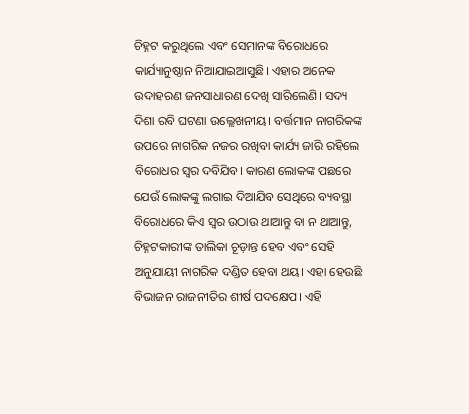ଚିହ୍ନଟ କରୁଥିଲେ ଏବଂ ସେମାନଙ୍କ ବିରୋଧରେ କାର୍ଯ୍ୟାନୁଷ୍ଠାନ ନିଆଯାଇଆସୁଛି। ଏହାର ଅନେକ ଉଦାହରଣ ଜନସାଧାରଣ ଦେଖି ସାରିଲେଣି। ସଦ୍ୟ ଦିଶା ରବି ଘଟଣା ଉଲ୍ଲେଖନୀୟ। ବର୍ତ୍ତମାନ ନାଗରିକଙ୍କ ଉପରେ ନାଗରିକ ନଜର ରଖିବା କାର୍ଯ୍ୟ ଜାରି ରହିଲେ ବିରୋଧର ସ୍ବର ଦବିଯିବ। କାରଣ ଲୋକଙ୍କ ପଛରେ ଯେଉଁ ଲୋକଙ୍କୁ ଲଗାଇ ଦିଆଯିବ ସେଥିରେ ବ୍ୟବସ୍ଥା ବିରୋଧରେ କିଏ ସ୍ବର ଉଠାଉ ଥାଆନ୍ତୁ ବା ନ ଥାଆନ୍ତୁ, ଚିହ୍ନଟକାରୀଙ୍କ ତାଲିକା ଚୂଡ଼ାନ୍ତ ହେବ ଏବଂ ସେହି ଅନୁଯାୟୀ ନାଗରିକ ଦଣ୍ଡିତ ହେବା ଥୟ। ଏହା ହେଉଛି ବିଭାଜନ ରାଜନୀତିର ଶୀର୍ଷ ପଦକ୍ଷେପ। ଏହି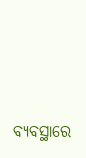ବ୍ୟବସ୍ଥାରେ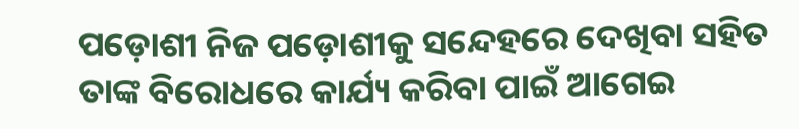ପଡ଼ୋଶୀ ନିଜ ପଡ଼ୋଶୀକୁ ସନ୍ଦେହରେ ଦେଖିବା ସହିତ ତାଙ୍କ ବିରୋଧରେ କାର୍ଯ୍ୟ କରିବା ପାଇଁ ଆଗେଇ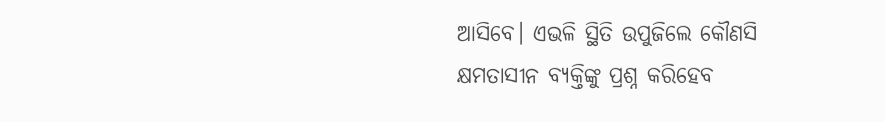ଆସିବେ। ଏଭଳି ସ୍ଥିତି ଉପୁଜିଲେ କୌଣସି କ୍ଷମତାସୀନ ବ୍ୟକ୍ତିଙ୍କୁ ପ୍ରଶ୍ନ କରିହେବ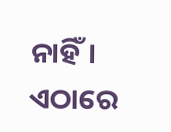ନାହିଁ। ଏଠାରେ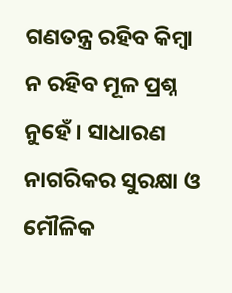ଗଣତନ୍ତ୍ର ରହିବ କିମ୍ବା ନ ରହିବ ମୂଳ ପ୍ରଶ୍ନ ନୁହେଁ। ସାଧାରଣ ନାଗରିକର ସୁରକ୍ଷା ଓ ମୌଳିକ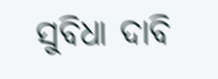ସୁବିଧା ଦାବି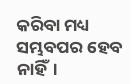କରିବା ମଧ୍ୟ ସମ୍ଭବପର ହେବ ନାହିଁ।